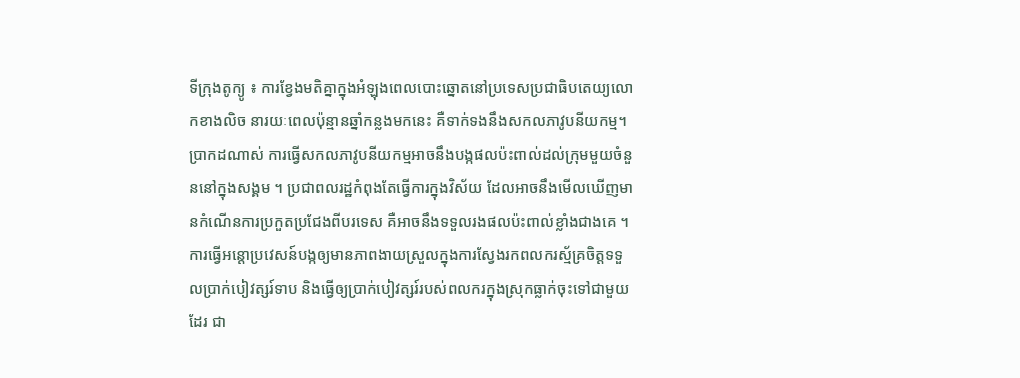ទីក្រុងតូក្យូ ៖ ការខ្វែងមតិគ្នាក្នុងអំឡុងពេលបោះឆ្នោតនៅប្រទេសប្រជាធិបតេយ្យលោកខាងលិច នារយៈពេលប៉ុន្មានឆ្នាំកន្លងមកនេះ គឺទាក់ទងនឹងសកលភាវូបនីយកម្ម។
ប្រាកដណាស់ ការធ្វើសកលភាវូបនីយកម្មអាចនឹងបង្កផលប៉ះពាល់ដល់ក្រុមមួយចំនួននៅក្នុងសង្គម ។ ប្រជាពលរដ្ឋកំពុងតែធ្វើការក្នុងវិស័យ ដែលអាចនឹងមើលឃើញមានកំណើនការប្រកួតប្រជែងពីបរទេស គឺអាចនឹងទទួលរងផលប៉ះពាល់ខ្លាំងជាងគេ ។
ការធ្វើអន្តោប្រវេសន៍បង្កឲ្យមានភាពងាយស្រួលក្នុងការស្វែងរកពលករស្ម័គ្រចិត្តទទួលប្រាក់បៀវត្សរ៍ទាប និងធ្វើឲ្យប្រាក់បៀវត្សរ៍របស់ពលករក្នុងស្រុកធ្លាក់ចុះទៅជាមួយដែរ ជា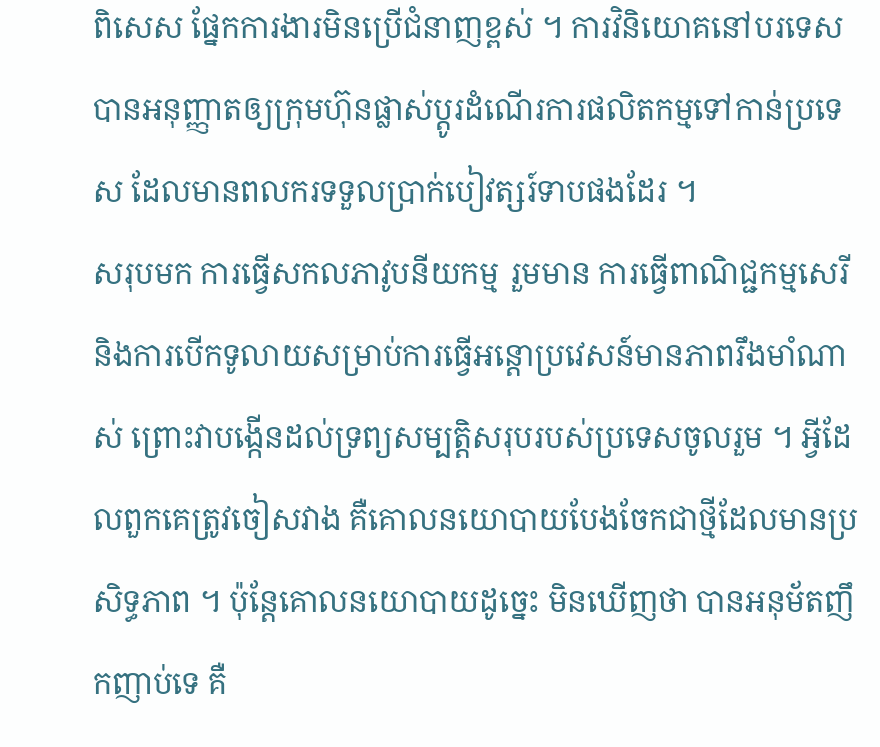ពិសេស ផ្នែកការងារមិនប្រើជំនាញខ្ពស់ ។ ការវិនិយោគនៅបរទេសបានអនុញ្ញាតឲ្យក្រុមហ៊ុនផ្លាស់ប្តូរដំណើរការផលិតកម្មទៅកាន់ប្រទេស ដែលមានពលករទទួលប្រាក់បៀវត្សរ៍ទាបផងដែរ ។
សរុបមក ការធ្វើសកលភាវូបនីយកម្ម រួមមាន ការធ្វើពាណិជ្ជកម្មសេរី និងការបើកទូលាយសម្រាប់ការធ្វើអន្តោប្រវេសន៍មានភាពរឹងមាំណាស់ ព្រោះវាបង្កើនដល់ទ្រព្យសម្បត្តិសរុបរបស់ប្រទេសចូលរួម ។ អ្វីដែលពួកគេត្រូវចៀសវាង គឺគោលនយោបាយបែងចែកជាថ្មីដែលមានប្រសិទ្ធភាព ។ ប៉ុន្តែគោលនយោបាយដូច្នេះ មិនឃើញថា បានអនុម័តញឹកញាប់ទេ គឺ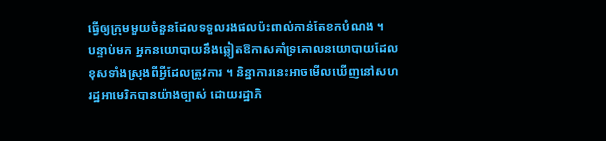ធ្វើឲ្យក្រុមមួយចំនួនដែលទទួលរងផលប៉ះពាល់កាន់តែខកបំណង ។
បន្ទាប់មក អ្នកនយោបាយនឹងឆ្លៀតឱកាសគាំទ្រគោលនយោបាយដែលខុសទាំងស្រុងពីអ្វីដែលត្រូវការ ។ និន្នាការនេះអាចមើលឃើញនៅសហរដ្ឋអាមេរិកបានយ៉ាងច្បាស់ ដោយរដ្ឋាភិ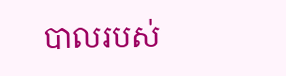បាលរបស់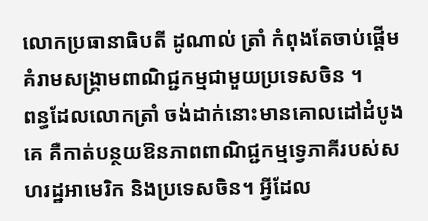លោកប្រធានាធិបតី ដូណាល់ ត្រាំ កំពុងតែចាប់ផ្តើមគំរាមសង្គ្រាមពាណិជ្ជកម្មជាមួយប្រទេសចិន ។
ពន្ធដែលលោកត្រាំ ចង់ដាក់នោះមានគោលដៅដំបូងគេ គឺកាត់បន្ថយឱនភាពពាណិជ្ជកម្មទ្វេភាគីរបស់សហរដ្ឋអាមេរិក និងប្រទេសចិន។ អ្វីដែល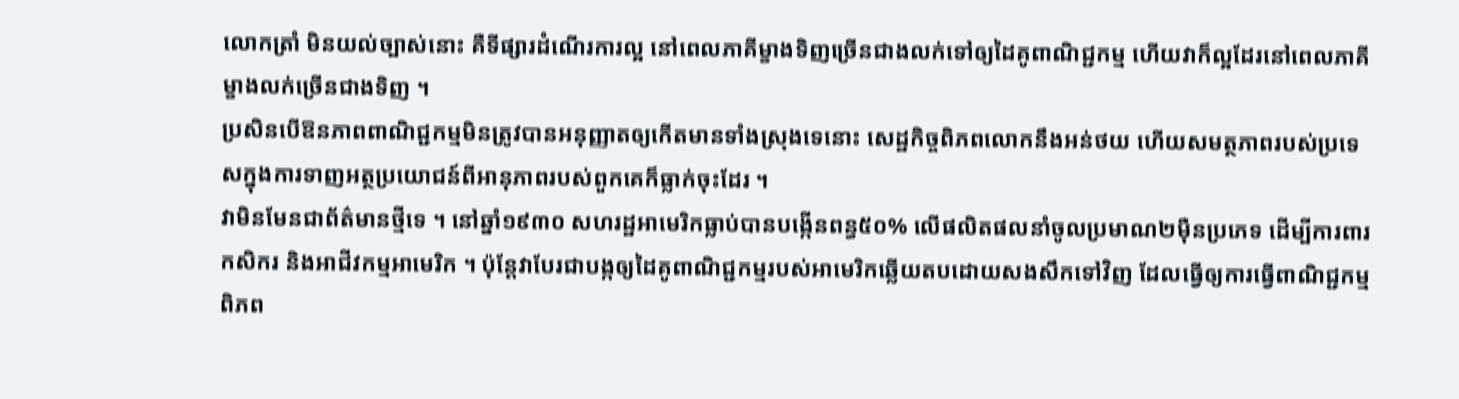លោកត្រាំ មិនយល់ច្បាស់នោះ គឺទីផ្សារដំណើរការល្អ នៅពេលភាគីម្ខាងទិញច្រើនជាងលក់ទៅឲ្យដៃគូពាណិជ្ជកម្ម ហើយវាក៏ល្អដែរនៅពេលភាគីម្ខាងលក់ច្រើនជាងទិញ ។
ប្រសិនបើឱនភាពពាណិជ្ជកម្មមិនត្រូវបានអនុញ្ញាតឲ្យកើតមានទាំងស្រុងទេនោះ សេដ្ឋកិច្ចពិភពលោកនឹងអន់ថយ ហើយសមត្ថភាពរបស់ប្រទេសក្នុងការទាញអត្ថប្រយោជន៍ពីអានុភាពរបស់ពួកគេក៏ធ្លាក់ចុះដែរ ។
វាមិនមែនជាព័ត៌មានថ្មីទេ ។ នៅឆ្នាំ១៩៣០ សហរដ្ឋអាមេរិកធ្លាប់បានបង្កើនពន្ធ៥០% លើផលិតផលនាំចូលប្រមាណ២ម៉ឺនប្រភេទ ដើម្បីការពារកសិករ និងអាជីវកម្មអាមេរិក ។ ប៉ុន្តែវាបែរជាបង្កឲ្យដៃគូពាណិជ្ជកម្មរបស់អាមេរិកឆ្លើយតបដោយសងសឹកទៅវិញ ដែលធ្វើឲ្យការធ្វើពាណិជ្ជកម្មពិភព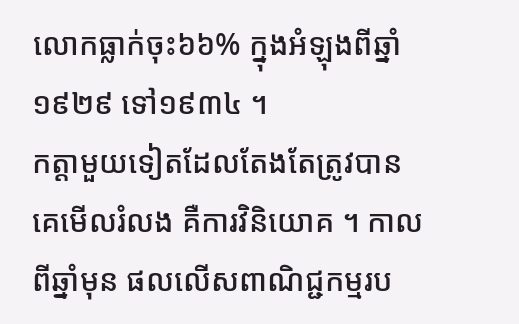លោកធ្លាក់ចុះ៦៦% ក្នុងអំឡុងពីឆ្នាំ១៩២៩ ទៅ១៩៣៤ ។
កត្តាមួយទៀតដែលតែងតែត្រូវបានគេមើលរំលង គឺការវិនិយោគ ។ កាលពីឆ្នាំមុន ផលលើសពាណិជ្ជកម្មរប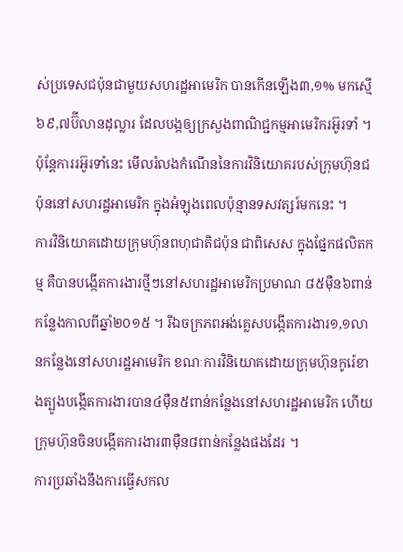ស់ប្រទេសជប៉ុនជាមួយសហរដ្ឋអាមេរិក បានកើនឡើង៣,១% មកស្មើ៦៩,៧ប៊ីលានដុល្លារ ដែលបង្កឲ្យក្រសួងពាណិជ្ជកម្មអាមេរិករអ៊ូរទាំ ។ ប៉ុន្តែការរអ៊ូរទាំនេះ មើលរំលងកំណើននៃការវិនិយោគរបស់ក្រុមហ៊ុនជប៉ុននៅសហរដ្ឋអាមេរិក ក្នុងអំឡុងពេលប៉ុន្មានទសវត្សរ៍មកនេះ ។
ការវិនិយោគដោយក្រុមហ៊ុនពហុជាតិជប៉ុន ជាពិសេស ក្នុងផ្នែកផលិតកម្ម គឺបានបង្កើតការងារថ្មីៗនៅសហរដ្ឋអាមេរិកប្រមាណ ៨៥ម៉ឺន៦ពាន់កន្លែងកាលពីឆ្នាំ២០១៥ ។ រីឯចក្រភពអង់គ្លេសបង្កើតការងារ១,១លានកន្លែងនៅសហរដ្ឋអាមេរិក ខណៈការវិនិយោគដោយក្រុមហ៊ុនកូរ៉េខាងត្បូងបង្កើតការងារបាន៤ម៉ឺន៥ពាន់កន្លែងនៅសហរដ្ឋអាមេរិក ហើយក្រុមហ៊ុនចិនបង្កើតការងារ៣ម៉ឺន៨ពាន់កន្លែងផងដែរ ។
ការប្រឆាំងនឹងការធ្វើសកល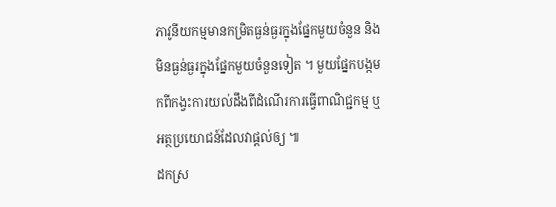ភាវូនីយកម្មមានកម្រិតធ្ងន់ធ្ងរក្នុងផ្នែកមួយចំនួន និងមិនធ្ងន់ធ្ងរក្នុងផ្នែកមួយចំនួនទៀត ។ មួយផ្នែកបង្កមកពីកង្វះការយល់ដឹងពីដំណើរការធ្វើពាណិជ្ជកម្ម ឬអត្ថប្រយោជន៍ដែលវាផ្តល់ឲ្យ ៕
ដកស្រ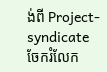ង់ពី Project-syndicate
ចែករំលែក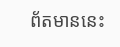ព័តមាននេះ